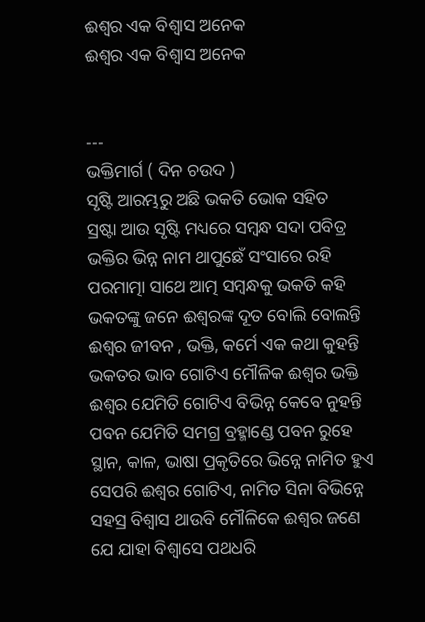ଈଶ୍ବର ଏକ ବିଶ୍ବାସ ଅନେକ
ଈଶ୍ବର ଏକ ବିଶ୍ବାସ ଅନେକ


---
ଭକ୍ତିମାର୍ଗ ( ଦିନ ଚଉଦ )
ସୃଷ୍ଟି ଆରମ୍ଭରୁ ଅଛି ଭକତି ଭୋକ ସହିତ
ସ୍ରଷ୍ଟା ଆଉ ସୃଷ୍ଟି ମଧ୍ୟରେ ସମ୍ବନ୍ଧ ସଦା ପବିତ୍ର
ଭକ୍ତିର ଭିନ୍ନ ନାମ ଥାପୁଛେଁ ସଂସାରେ ରହି
ପରମାତ୍ମା ସାଥେ ଆତ୍ମ ସମ୍ବନ୍ଧକୁ ଭକତି କହି
ଭକତଙ୍କୁ ଜନେ ଈଶ୍ବରଙ୍କ ଦୂତ ବୋଲି ବୋଲନ୍ତି
ଈଶ୍ବର ଜୀବନ , ଭକ୍ତି, କର୍ମେ ଏକ କଥା କୁହନ୍ତି
ଭକତର ଭାବ ଗୋଟିଏ ମୌଳିକ ଈଶ୍ବର ଭକ୍ତି
ଈଶ୍ବର ଯେମିତି ଗୋଟିଏ ବିଭିନ୍ନ କେବେ ନୁହନ୍ତି
ପବନ ଯେମିତି ସମଗ୍ର ବ୍ରହ୍ମାଣ୍ଡେ ପବନ ରୁହେ
ସ୍ଥାନ, କାଳ, ଭାଷା ପ୍ରକୃତିରେ ଭିନ୍ନେ ନାମିତ ହୁଏ
ସେପରି ଈଶ୍ବର ଗୋଟିଏ, ନାମିତ ସିନା ବିଭିନ୍ନେ
ସହସ୍ର ବିଶ୍ବାସ ଥାଉବି ମୌଳିକେ ଈଶ୍ବର ଜଣେ
ଯେ ଯାହା ବିଶ୍ବାସେ ପଥଧରି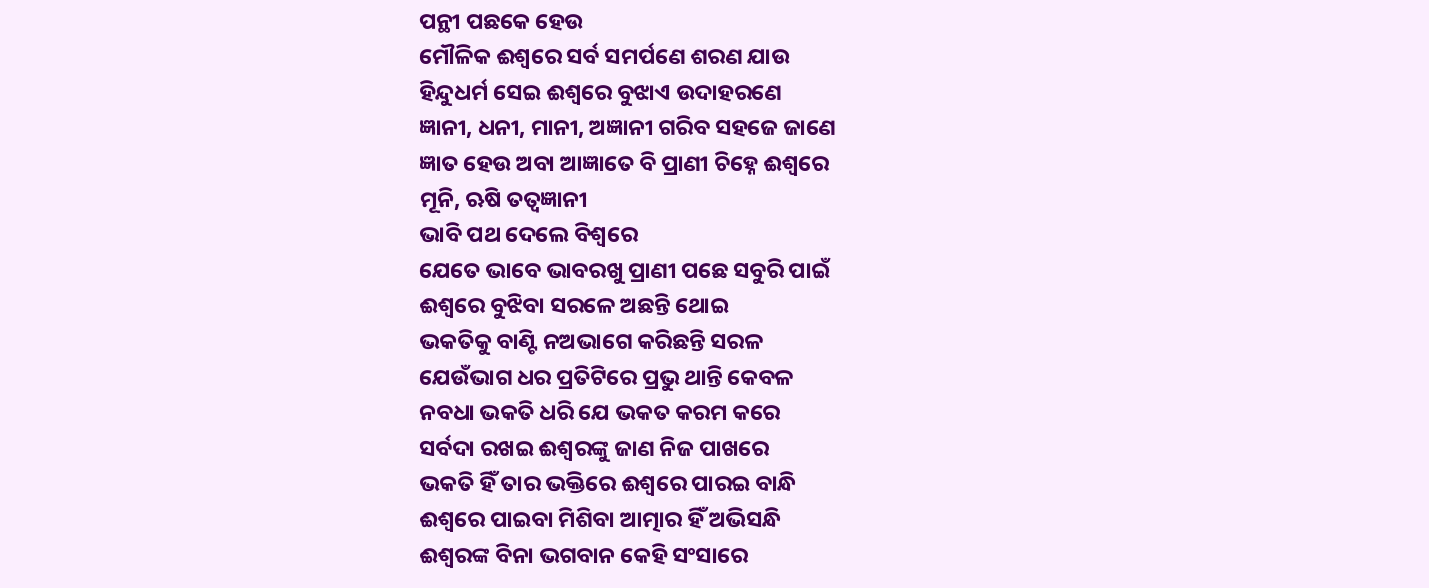ପନ୍ଥୀ ପଛକେ ହେଉ
ମୌଳିକ ଈଶ୍ବରେ ସର୍ବ ସମର୍ପଣେ ଶରଣ ଯାଉ
ହିନ୍ଦୁଧର୍ମ ସେଇ ଈଶ୍ବରେ ବୁଝାଏ ଉଦାହରଣେ
ଜ୍ଞାନୀ, ଧନୀ, ମାନୀ, ଅଜ୍ଞାନୀ ଗରିବ ସହଜେ ଜାଣେ
ଜ୍ଞାତ ହେଉ ଅବା ଆଜ୍ଞାତେ ବି ପ୍ରାଣୀ ଚିହ୍ନେ ଈଶ୍ବରେ
ମୂନି, ଋଷି ତତ୍ବଜ୍ଞାନୀ
ଭାବି ପଥ ଦେଲେ ବିଶ୍ବରେ
ଯେତେ ଭାବେ ଭାବରଖୁ ପ୍ରାଣୀ ପଛେ ସବୁରି ପାଇଁ
ଈଶ୍ବରେ ବୁଝିବା ସରଳେ ଅଛନ୍ତି ଥୋଇ
ଭକତିକୁ ବାଣ୍ଟି ନଅଭାଗେ କରିଛନ୍ତି ସରଳ
ଯେଉଁଭାଗ ଧର ପ୍ରତିଟିରେ ପ୍ରଭୁ ଥାନ୍ତି କେବଳ
ନବଧା ଭକତି ଧରି ଯେ ଭକତ କରମ କରେ
ସର୍ବଦା ରଖଇ ଈଶ୍ବରଙ୍କୁ ଜାଣ ନିଜ ପାଖରେ
ଭକତି ହିଁ ତାର ଭକ୍ତିରେ ଈଶ୍ବରେ ପାରଇ ବାନ୍ଧି
ଈଶ୍ବରେ ପାଇବା ମିଶିବା ଆତ୍ମାର ହିଁ ଅଭିସନ୍ଧି
ଈଶ୍ବରଙ୍କ ବିନା ଭଗବାନ କେହି ସଂସାରେ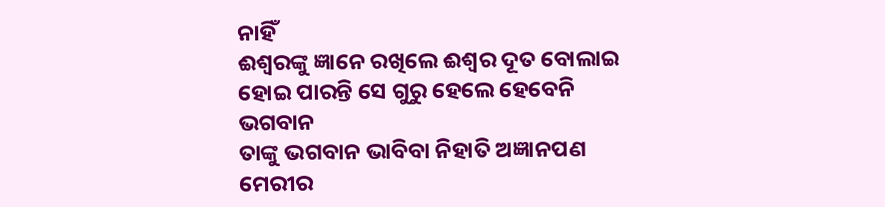ନାହିଁ
ଈଶ୍ବରଙ୍କୁ ଜ୍ଞାନେ ରଖିଲେ ଈଶ୍ବର ଦୂତ ବୋଲାଇ
ହୋଇ ପାରନ୍ତି ସେ ଗୁରୁ ହେଲେ ହେବେନି ଭଗବାନ
ତାଙ୍କୁ ଭଗବାନ ଭାବିବା ନିହାତି ଅଜ୍ଞାନପଣ
ମେରୀର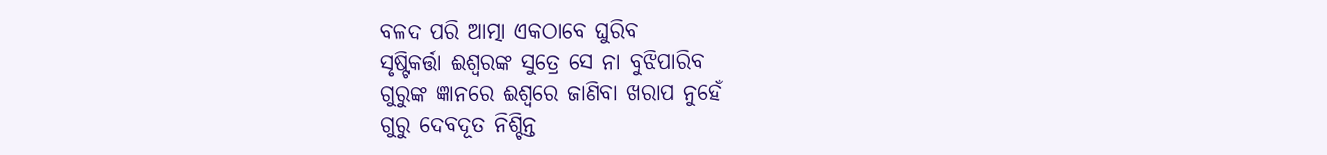ବଳଦ ପରି ଆତ୍ମା ଏକଠାବେ ଘୁରିବ
ସୃଷ୍ଟିକର୍ତ୍ତା ଈଶ୍ବରଙ୍କ ସୁତ୍ରେ ସେ ନା ବୁଝିପାରିବ
ଗୁରୁଙ୍କ ଜ୍ଞାନରେ ଈଶ୍ବରେ ଜାଣିବା ଖରାପ ନୁହେଁ
ଗୁରୁ ଦେବଦୂତ ନିଶ୍ଚିନ୍ତ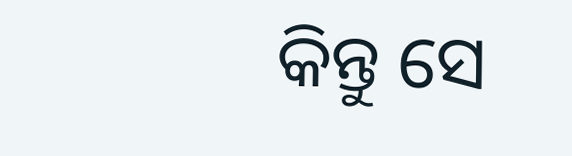କିନ୍ତୁ ସେ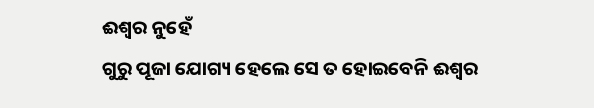ଈଶ୍ବର ନୁହେଁ
ଗୁରୁ ପୂଜା ଯୋଗ୍ୟ ହେଲେ ସେ ତ ହୋଇବେନି ଈଶ୍ବର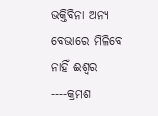ଭକ୍ତିବିନା ଅନ୍ୟ ବେଭାରେ ମିଳିବେ ନାହିଁ ଈଶ୍ବର
----କ୍ରମଶ